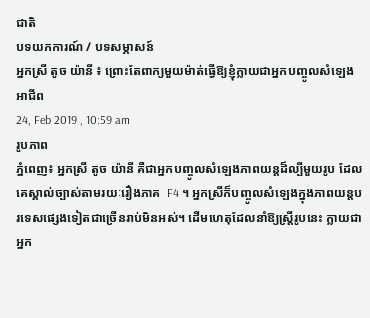ជាតិ
បទយកការណ៍ / បទសម្ភាសន៍
អ្នកស្រី តូច យ៉ានី ៖ ព្រោះតែពាក្យមួយម៉ាត់ធ្វើឱ្យខ្ញុំក្លាយជាអ្នកបញ្ចូលសំឡេងអាជីព
24, Feb 2019 , 10:59 am
រូបភាព
ភ្នំពេញ៖ អ្នកស្រី តូច យ៉ានី គឺជាអ្នកបញ្ចូលសំឡេងភាពយន្តដ៏ល្បីមួយរូប ដែលគេស្គាល់ច្បាស់តាមរយៈរឿងភាគ  F4 ។ អ្នកស្រីក៏បញ្ចូលសំឡេងក្នុងភាពយន្តបរទេសផ្សេងទៀតជាច្រើនរាប់មិនអស់។ ដើមហេតុដែលនាំឱ្យស្ត្រីរូបនេះ ក្លាយជាអ្នក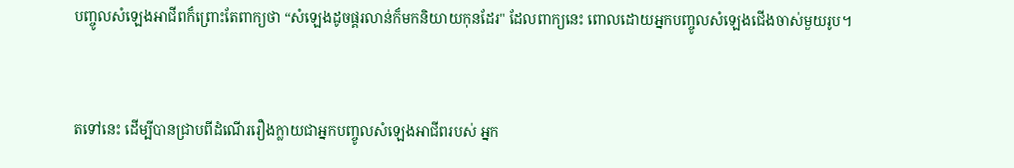បញ្ចូលសំឡេងអាជីពក៏ព្រោះតែពាក្យថា “សំឡេងដូចផ្គរលាន់ក៏មកនិយាយកុនដែរ" ដែលពាក្យនេះ ពោលដោយអ្នកបញ្ចូលសំឡេងជើងចាស់មួយរូប។


តទៅនេះ ដើម្បីបានជ្រាបពីដំណើររឿងក្លាយជាអ្នកបញ្ចូលសំឡេងអាជីពរបស់ អ្នក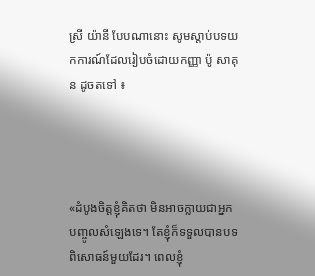ស្រី យ៉ានី បែបណានោះ សូមស្ដាប់បទយកការណ៍ដែលរៀបចំដោយកញ្ញា ប៉ូ សាគុន ដូចតទៅ ៖




«ដំបូងចិត្តខ្ញុំគិតថា មិនអាចក្លាយជាអ្នកបញ្ចូលសំឡេងទេ។ តែខ្ញុំក៏ទទួលបានបទពិសោធន៍មួយដែរ។ ពេលខ្ញុំ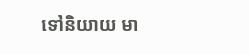ទៅនិយាយ មា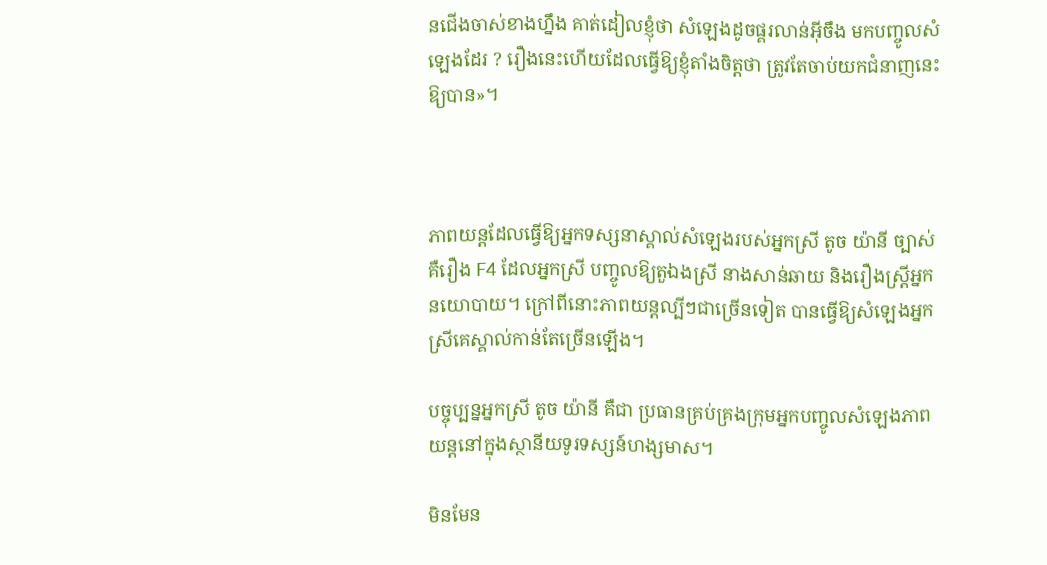នជើងចាស់ខាងហ្នឹង គាត់ដៀលខ្ញុំថា សំឡេងដូចផ្គរលាន់អ៊ីចឹង មកបញ្ចូលសំឡេងដែរ ? រឿងនេះហើយដែលធ្វើឱ្យខ្ញុំតាំងចិត្តថា ត្រូវតែចាប់យកជំនាញនេះឱ្យបាន»។



ភាពយន្តដែលធ្វើឱ្យអ្នកទស្សនាស្គាល់សំឡេងរបស់អ្នកស្រី តូច យ៉ានី ច្បាស់ គឺរឿង F4 ដែលអ្នកស្រី បញ្ចូលឱ្យតួឯងស្រី នាងសាន់ឆាយ និងរឿងស្ដ្រីអ្នកនយោបាយ។ ក្រៅពីនោះភាពយន្តល្បីៗជាច្រើនទៀត បានធ្វើឱ្យសំឡេងអ្នកស្រីគេស្គាល់កាន់តែច្រើនឡើង។

បច្ចុប្បន្នអ្នកស្រី តូច យ៉ានី គឺជា ប្រធានគ្រប់គ្រងក្រុមអ្នកបញ្ចូលសំឡេងភាពយន្តនៅក្នុងស្ថានីយទូរទស្សន៍ហង្សមាស។

មិនមែន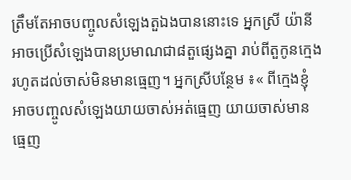ត្រឹមតែអាចបញ្ចូលសំឡេងតួឯងបាននោះទេ អ្នកស្រី យ៉ានី អាចប្រើសំឡេងបានប្រមាណជា៨តួផ្សេងគ្នា រាប់ពីតួកូនក្មេងរហូតដល់ចាស់មិនមានធ្មេញ។ អ្នកស្រីបន្ថែម ៖« ពីក្មេងខ្ញុំអាចបញ្ចូលសំឡេងយាយចាស់អត់ធ្មេញ យាយចាស់មានធ្មេញ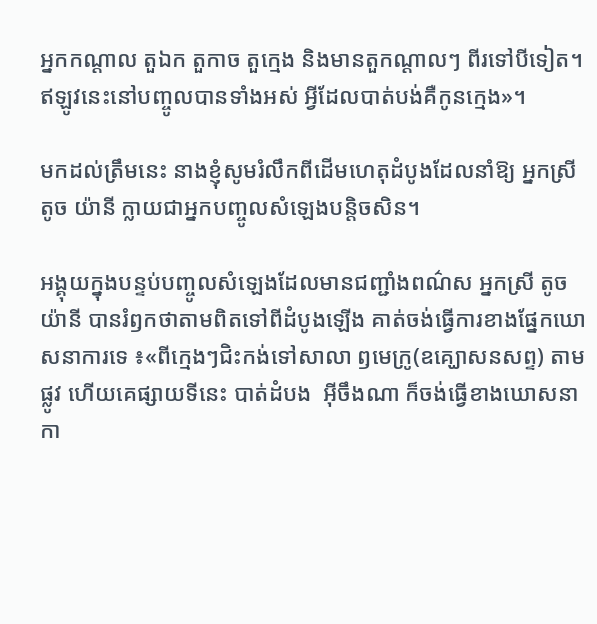អ្នកកណ្ដាល តួឯក តួកាច តួក្មេង និងមានតួកណ្ដាលៗ ពីរទៅបីទៀត។ ឥឡូវនេះនៅបញ្ចូលបានទាំងអស់ អ្វីដែលបាត់បង់គឺកូនក្មេង»។

មកដល់ត្រឹមនេះ នាងខ្ញុំសូមរំលឹកពីដើមហេតុដំបូងដែលនាំឱ្យ អ្នកស្រី តូច យ៉ានី ក្លាយជាអ្នកបញ្ចូលសំឡេងបន្តិចសិន។

អង្គុយក្នុងបន្ទប់បញ្ចូលសំឡេងដែលមានជញ្ជាំងពណ៌ស អ្នកស្រី តូច យ៉ានី បានរំឭកថាតាមពិតទៅពីដំបូងឡើង គាត់ចង់ធ្វើការខាងផ្នែកឃោសនាការទេ ៖«ពីក្មេងៗជិះកង់ទៅសាលា ឭមេក្រូ(ឧគ្ឃោសនសព្ទ) តាមផ្លូវ ហើយគេផ្សាយទីនេះ បាត់ដំបង  អ៊ីចឹងណា ក៏ចង់ធ្វើខាងឃោសនាកា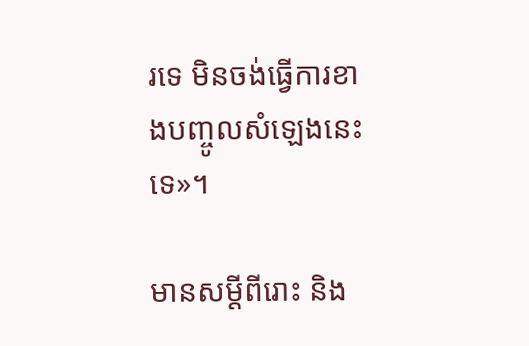រទេ មិនចង់ធ្វើការខាងបញ្ចូលសំឡេងនេះទេ»។

មានសម្ដីពីរោះ និង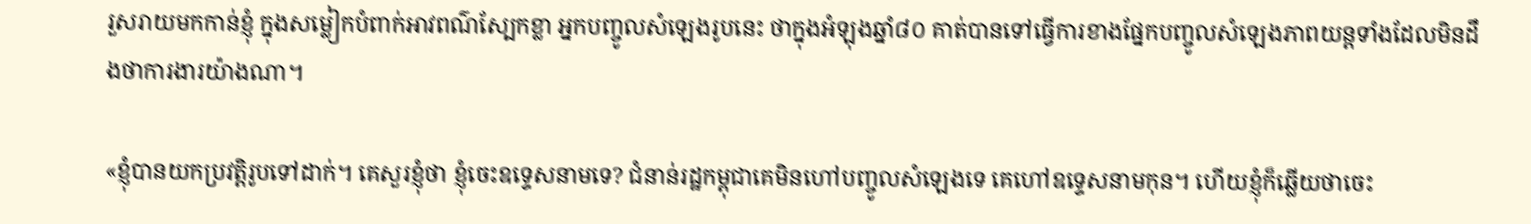រួសរាយមកកាន់ខ្ញុំ ក្នុងសម្លៀកបំពាក់អាវពណ៌ស្បែកខ្លា អ្នកបញ្ចូលសំឡេងរូបនេះ ថាក្នុងអំឡុងឆ្នាំ៨០ គាត់បានទៅធ្វើការខាងផ្នែកបញ្ចូលសំឡេងភាពយន្តទាំងដែលមិនដឹងថាការងារយ៉ាងណា។

«ខ្ញុំបានយកប្រវត្តិរូបទៅដាក់។ គេសួរខ្ញុំថា ខ្ញុំចេះឧទ្ទេសនាមទេ? ជំនាន់រដ្ឋកម្ពុជាគេមិនហៅបញ្ចូលសំឡេងទេ គេហៅឧទ្ទេសនាមកុន។ ហើយខ្ញុំក៏ឆ្លើយថាចេះ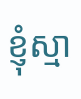ខ្ញុំស្មា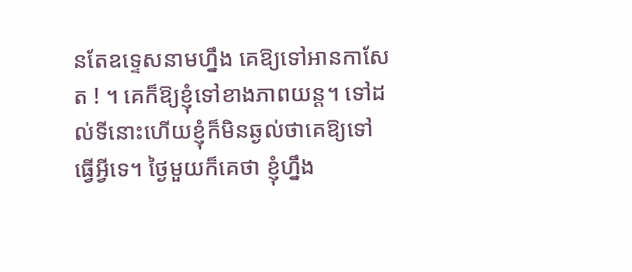នតែឧទ្ទេសនាមហ្នឹង គេឱ្យទៅអានកាសែត ! ។ គេក៏ឱ្យខ្ញុំទៅខាងភាពយន្ត។ ទៅដល់ទីនោះហើយខ្ញុំក៏មិនឆ្ងល់ថាគេឱ្យទៅធ្វើអ្វីទេ។ ថ្ងៃមួយក៏គេថា ខ្ញុំហ្នឹង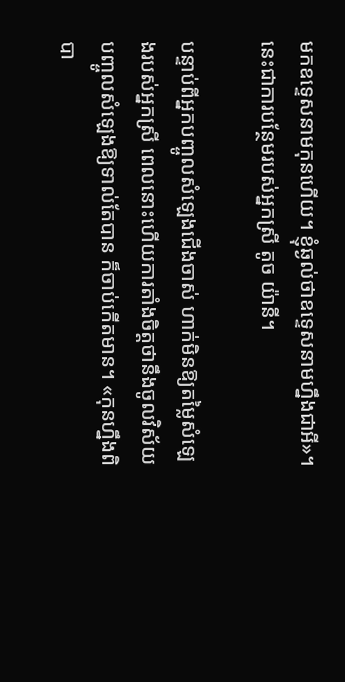មកឧទ្ទេសនាមកុនហើយ។ ខ្ញុំឆ្ងល់ថាឧទ្ទេសនាមហ្នឹងជាអី»។ នេះជាការបន្ថែមរបស់អ្នកស្រី តូច យ៉ានី។

បន្ទាប់ពីអ្នកបញ្ចូលសំឡេងជើងចាស់ ហាក់មិនឱ្យតម្លៃសំឡេងរបស់អ្នកស្រី ពេលនោះហើយការតាំងចិត្តថានឹងចូលវិស័យបញ្ចូលសំឡេងឱ្យទាល់តែបាន ក៏ចាប់កើតមាន។ «កុនហ្នឹងពិបា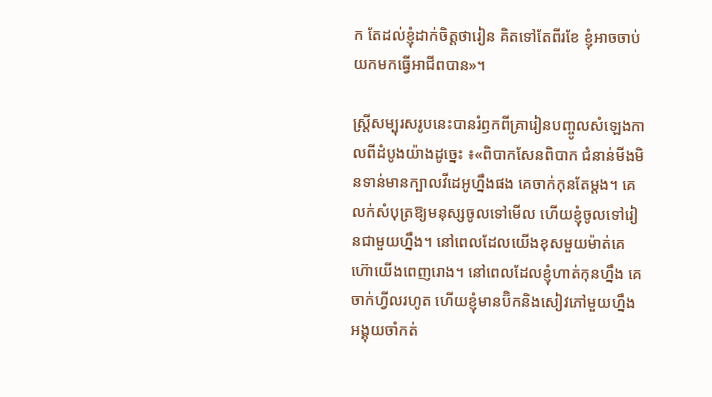ក តែដល់ខ្ញុំដាក់ចិត្តថារៀន គិតទៅតែពីរខែ ខ្ញុំអាចចាប់យកមកធ្វើអាជីពបាន»។

ស្ត្រីសម្បុរសរូបនេះបានរំឭកពីគ្រារៀនបញ្ចូលសំឡេងកាលពីដំបូងយ៉ាងដូច្នេះ ៖«ពិបាកសែនពិបាក ជំនាន់មីងមិនទាន់មានក្បាលវីដេអូហ្នឹងផង គេចាក់កុនតែម្ដង។ គេលក់សំបុត្រឱ្យមនុស្សចូលទៅមើល ហើយខ្ញុំចូលទៅរៀនជាមួយហ្នឹង។ នៅពេលដែលយើងខុសមួយម៉ាត់គេហ៊ោយើងពេញរោង។ នៅពេលដែលខ្ញុំហាត់កុនហ្នឹង គេចាក់ហ្វីលរហូត ហើយខ្ញុំមានប៊ិកនិងសៀវភៅមួយហ្នឹង អង្គុយចាំកត់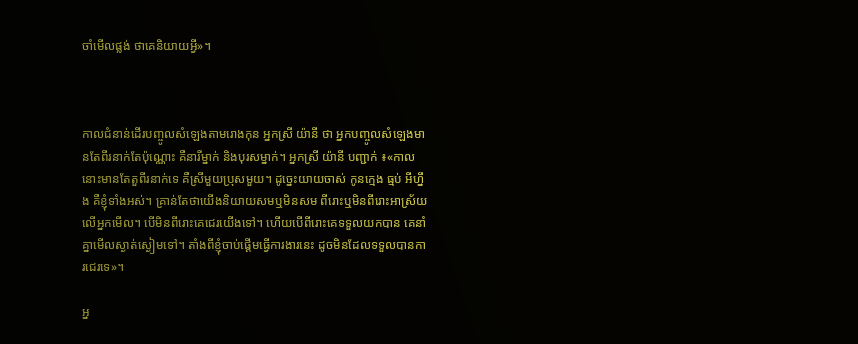ចាំមើលផ្លង់ ថាគេនិយាយអ្វី»។



កាលជំនាន់ដើរបញ្ចូលសំឡេងតាមរោងកុន អ្នកស្រី យ៉ានី ថា អ្នកបញ្ចូលសំឡេងមានតែពីរនាក់តែប៉ុណ្ណោះ គឺនារីម្នាក់ និងបុរសម្នាក់។ អ្នកស្រី យ៉ានី បញ្ជាក់ ៖«កាលនោះមានតែតួពីរនាក់ទេ គឺស្រីមួយប្រុសមួយ។ ដូច្នេះយាយចាស់ កូនក្មេង ធ្មប់ អីហ្នឹង គឺខ្ញុំទាំងអស់។ គ្រាន់តែថាយើងនិយាយសមឬមិនសម ពីរោះឬមិនពីរោះអាស្រ័យលើអ្នកមើល។ បើមិនពីរោះគេជេរយើងទៅ។ ហើយបើពីរោះគេទទួលយកបាន គេនាំគ្នាមើលស្ងាត់ស្ងៀមទៅ។ តាំងពីខ្ញុំចាប់ផ្ដើមធ្វើការងារនេះ ដូចមិនដែលទទួលបានការជេរទេ»។

អ្ន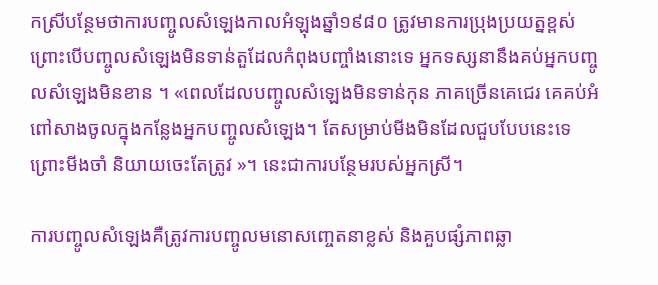កស្រីបន្ថែមថាការបញ្ចូលសំឡេងកាលអំឡុងឆ្នាំ១៩៨០ ត្រូវមានការប្រុងប្រយត្នខ្ពស់ ព្រោះបើបញ្ចូលសំឡេងមិនទាន់តួដែលកំពុងបញ្ចាំងនោះទេ អ្នកទស្សនានឹងគប់អ្នកបញ្ចូលសំឡេងមិនខាន ។ «ពេលដែលបញ្ចូលសំឡេងមិនទាន់កុន ភាគច្រើនគេជេរ គេគប់អំពៅសាងចូលក្នុងកន្លែងអ្នកបញ្ចូលសំឡេង។ តែសម្រាប់មីងមិនដែលជួបបែបនេះទេ ព្រោះមីងចាំ និយាយចេះតែត្រូវ »។ នេះជាការបន្ថែមរបស់អ្នកស្រី។

ការបញ្ចូលសំឡេងគឺត្រូវការបញ្ចូលមនោសញ្ចេតនាខ្លស់ និងគួបផ្សំភាពឆ្លា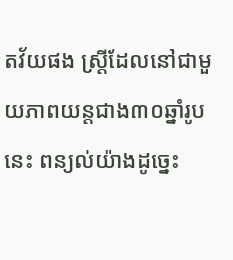តវ័យផង ស្ត្រីដែលនៅជាមួយភាពយន្តជាង៣០ឆ្នាំរូបនេះ ពន្យល់យ៉ាងដូច្នេះ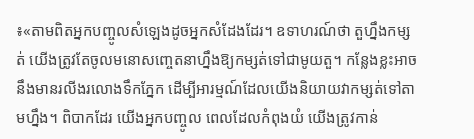៖«តាមពិតអ្នកបញ្ចូលសំឡេងដូចអ្នកសំដែងដែរ។ ឧទាហរណ៍ថា តួហ្នឹងកម្សត់ យើងត្រូវតែចូលមនោសញ្ចេតនាហ្នឹងឱ្យកម្សត់ទៅជាមូយតួ។ កន្លែងខ្លះអាចនឹងមានរលីងរលោងទឹកភ្នែក ដើម្បីអារម្មណ៍ដែលយើងនិយាយវាកម្សត់ទៅតាមហ្នឹង។ ពិបាកដែរ យើងអ្នកបញ្ចូល ពេលដែលកំពុងយំ យើងត្រូវកាន់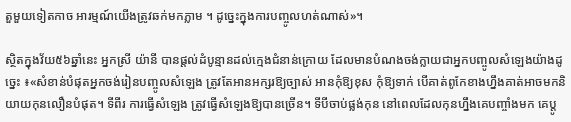តួមួយទៀតកាច អារម្មណ៍យើងត្រូវឆក់មកភ្លាម ។ ដូច្នេះក្នុងការបញ្ចូលហត់ណាស់»។

ស្ថិតក្នុងវ័យ៥៦ឆ្នាំនេះ អ្នកស្រី យ៉ានី បានផ្ដល់ដំបូន្មានដល់ក្មេងជំនាន់ក្រោយ ដែលមានបំណងចង់ក្លាយជាអ្នកបញ្ចូលសំឡេងយ៉ាងដូច្នេះ ៖«សំខាន់បំផុតអ្នកចង់រៀនបញ្ចូលសំឡេង ត្រូវតែអានអក្សរឱ្យច្បាស់ អានកុំឱ្យខុស កុំឱ្យទាក់ បើគាត់ពូកែខាងហ្នឹងគាត់អាចមកនិយាយកុនលឿនបំផុត។ ទីពីរ ការធ្វើសំឡេង ត្រូវធ្វើសំឡេងឱ្យបានច្រើន។ ទីបីចាប់ផ្លង់កុន នៅពេលដែលកុនហ្នឹងគេបញ្ចាំងមក គេប្ដូ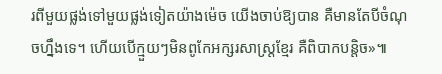រពីមួយផ្លង់ទៅមួយផ្លង់ទៀតយ៉ាងម៉េច យើងចាប់ឱ្យបាន គឺមានតែបីចំណុចហ្នឹងទេ។ ហើយបើក្មួយៗមិនពូកែអក្សរសាស្ត្រខ្មែរ គឺពិបាកបន្តិច»៕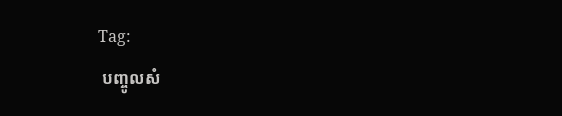Tag:
 បញ្ចូលសំ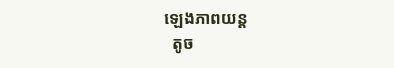ឡេងភាពយន្ត
  តូច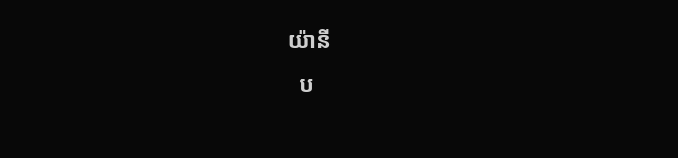យ៉ានី
  ប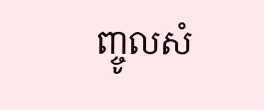ញ្ចូលសំ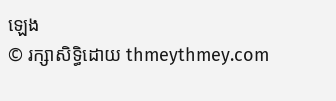ឡេង
© រក្សាសិទ្ធិដោយ thmeythmey.com